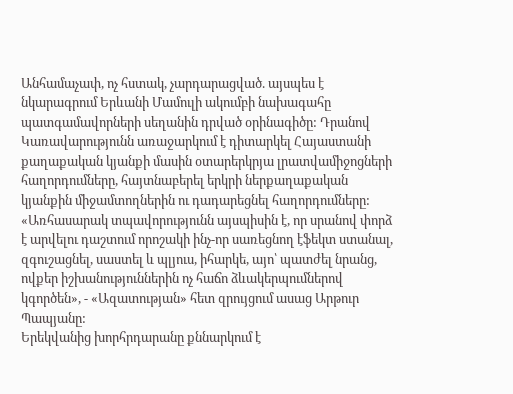Անհամաչափ, ոչ հստակ, չարդարացված. այսպես է նկարագրում Երևանի Մամուլի ակումբի նախագահը պատգամավորների սեղանին դրված օրինագիծը: Դրանով Կառավարությունն առաջարկում է դիտարկել Հայաստանի քաղաքական կյանքի մասին օտարերկրյա լրատվամիջոցների հաղորդումները, հայտնաբերել երկրի ներքաղաքական կյանքին միջամտողներին ու դադարեցնել հաղորդումները:
«Առհասարակ տպավորությունն այսպիսին է, որ սրանով փորձ է արվելու դաշտում որոշակի ինչ-որ սառեցնող էֆեկտ ստանալ, զգուշացնել, սաստել և պլյուս, իհարկե, այո՝ պատժել նրանց, ովքեր իշխանություններին ոչ հաճո ձևակերպումներով կգործեն», - «Ազատության» հետ զրույցում ասաց Արթուր Պապյանը:
Երեկվանից խորհրդարանը քննարկում է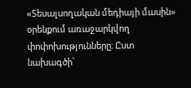«Տեսալսողական մեդիայի մասին» օրենքում առաջարկվող փոփոխությունները: Ըստ նախագծի՝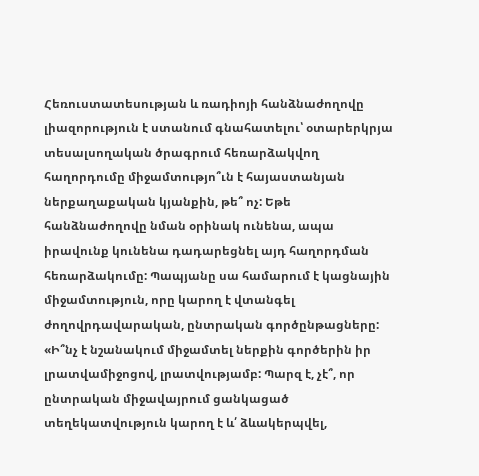Հեռուստատեսության և ռադիոյի հանձնաժողովը լիազորություն է ստանում գնահատելու՝ օտարերկրյա տեսալսողական ծրագրում հեռարձակվող հաղորդումը միջամտությո՞ւն է հայաստանյան ներքաղաքական կյանքին, թե՞ ոչ: Եթե հանձնաժողովը նման օրինակ ունենա, ապա իրավունք կունենա դադարեցնել այդ հաղորդման հեռարձակումը: Պապյանը սա համարում է կացնային միջամտություն, որը կարող է վտանգել ժողովրդավարական, ընտրական գործընթացները:
«Ի՞նչ է նշանակում միջամտել ներքին գործերին իր լրատվամիջոցով, լրատվությամբ: Պարզ է, չէ՞, որ ընտրական միջավայրում ցանկացած տեղեկատվություն կարող է և՛ ձևակերպվել,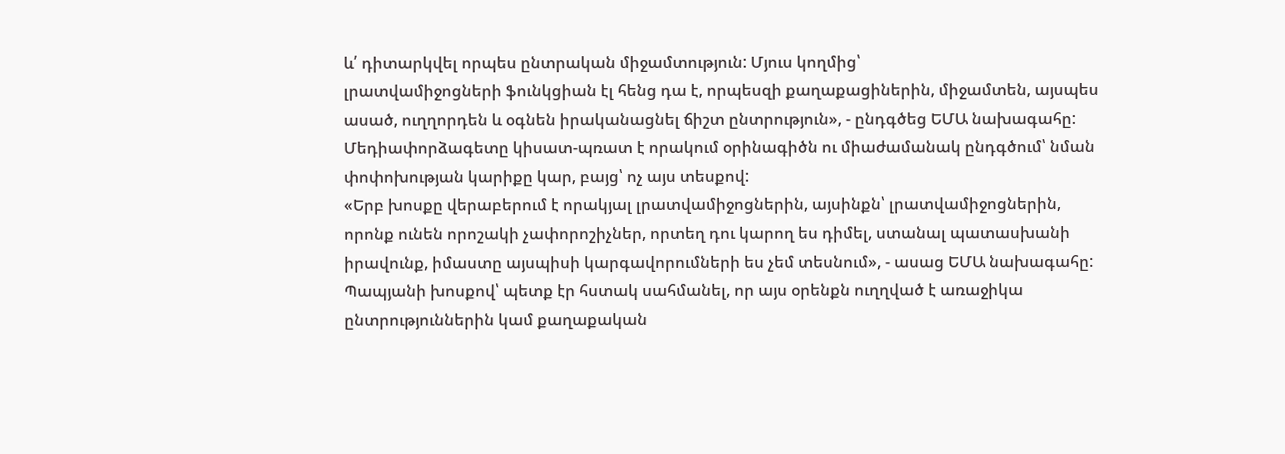և՛ դիտարկվել որպես ընտրական միջամտություն: Մյուս կողմից՝
լրատվամիջոցների ֆունկցիան էլ հենց դա է, որպեսզի քաղաքացիներին, միջամտեն, այսպես ասած, ուղղորդեն և օգնեն իրականացնել ճիշտ ընտրություն», - ընդգծեց ԵՄԱ նախագահը:
Մեդիափորձագետը կիսատ-պռատ է որակում օրինագիծն ու միաժամանակ ընդգծում՝ նման փոփոխության կարիքը կար, բայց՝ ոչ այս տեսքով:
«Երբ խոսքը վերաբերում է որակյալ լրատվամիջոցներին, այսինքն՝ լրատվամիջոցներին, որոնք ունեն որոշակի չափորոշիչներ, որտեղ դու կարող ես դիմել, ստանալ պատասխանի իրավունք, իմաստը այսպիսի կարգավորումների ես չեմ տեսնում», - ասաց ԵՄԱ նախագահը:
Պապյանի խոսքով՝ պետք էր հստակ սահմանել, որ այս օրենքն ուղղված է առաջիկա ընտրություններին կամ քաղաքական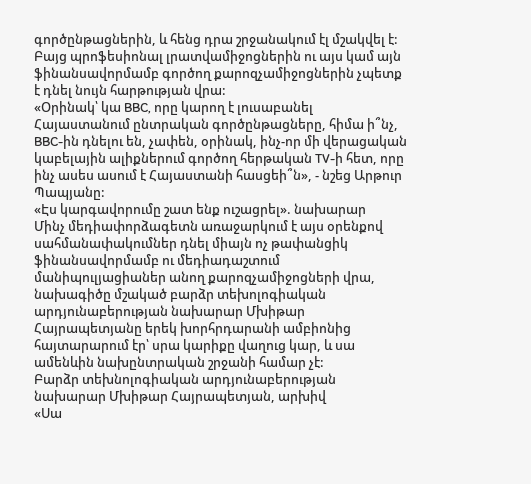գործընթացներին, և հենց դրա շրջանակում էլ մշակվել է: Բայց պրոֆեսիոնալ լրատվամիջոցներին ու այս կամ այն ֆինանսավորմամբ գործող քարոզչամիջոցներին չպետք է դնել նույն հարթության վրա:
«Օրինակ՝ կա BBC, որը կարող է լուսաբանել Հայաստանում ընտրական գործընթացները, հիմա ի՞նչ, BBC-ին դնելու են, չափեն, օրինակ, ինչ-որ մի վերացական կաբելային ալիքներում գործող հերթական TV-ի հետ, որը ինչ ասես ասում է Հայաստանի հասցեի՞ն», - նշեց Արթուր Պապյանը:
«Էս կարգավորումը շատ ենք ուշացրել». նախարար
Մինչ մեդիափորձագետն առաջարկում է այս օրենքով սահմանափակումներ դնել միայն ոչ թափանցիկ ֆինանսավորմամբ ու մեդիադաշտում մանիպուլյացիաներ անող քարոզչամիջոցների վրա, նախագիծը մշակած բարձր տեխոլոգիական արդյունաբերության նախարար Մխիթար Հայրապետյանը երեկ խորհրդարանի ամբիոնից հայտարարում էր՝ սրա կարիքը վաղուց կար, և սա ամենևին նախընտրական շրջանի համար չէ:
Բարձր տեխնոլոգիական արդյունաբերության նախարար Մխիթար Հայրապետյան, արխիվ
«Սա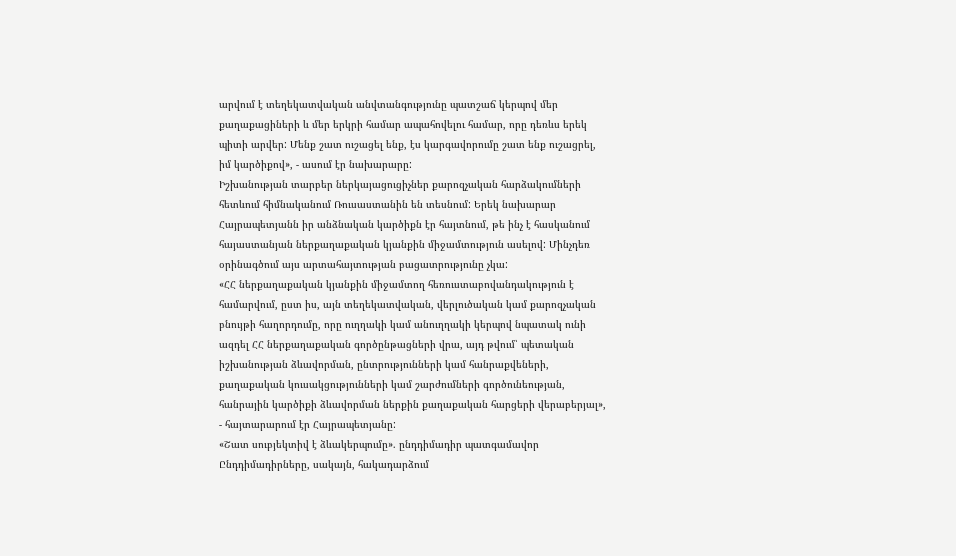արվում է տեղեկատվական անվտանգությունը պատշաճ կերպով մեր քաղաքացիների և մեր երկրի համար ապահովելու համար, որը դեռևս երեկ պիտի արվեր: Մենք շատ ուշացել ենք, էս կարգավորումը շատ ենք ուշացրել, իմ կարծիքով», - ասում էր նախարարը:
Իշխանության տարբեր ներկայացուցիչներ քարոզչական հարձակումների հետևում հիմնականում Ռուսաստանին են տեսնում: Երեկ նախարար Հայրապետյանն իր անձնական կարծիքն էր հայտնում, թե ինչ է հասկանում հայաստանյան ներքաղաքական կյանքին միջամտություն ասելով: Մինչդեռ օրինագծում այս արտահայտության բացատրությունը չկա:
«ՀՀ ներքաղաքական կյանքին միջամտող հեռուստաբովանդակություն է համարվում, ըստ իս, այն տեղեկատվական, վերլուծական կամ քարոզչական բնույթի հաղորդումը, որը ուղղակի կամ անուղղակի կերպով նպատակ ունի ազդել ՀՀ ներքաղաքական գործընթացների վրա, այդ թվում՝ պետական իշխանության ձևավորման, ընտրությունների կամ հանրաքվեների, քաղաքական կուսակցությունների կամ շարժումների գործունեության, հանրային կարծիքի ձևավորման ներքին քաղաքական հարցերի վերաբերյալ», - հայտարարում էր Հայրապետյանը:
«Շատ սուբյեկտիվ է ձևակերպումը». ընդդիմադիր պատգամավոր
Ընդդիմադիրները, սակայն, հակադարձում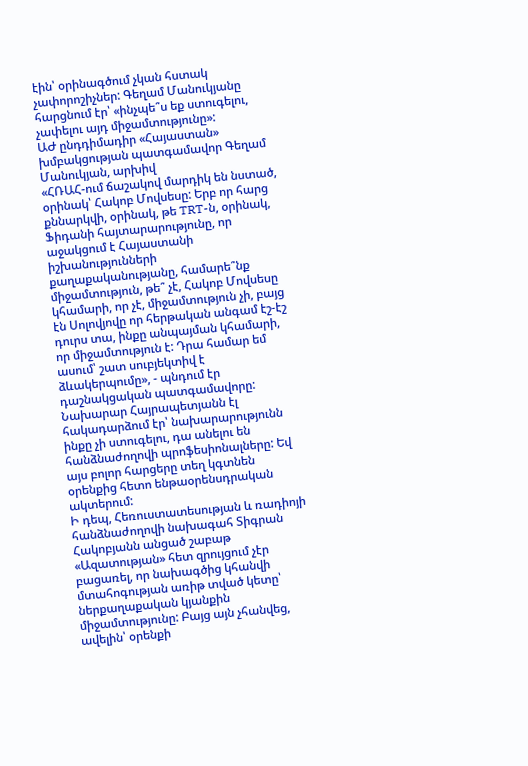էին՝ օրինագծում չկան հստակ չափորոշիչներ: Գեղամ Մանուկյանը հարցնում էր՝ «ինչպե՞ս եք ստուգելու, չափելու այդ միջամտությունը»:
ԱԺ ընդդիմադիր «Հայաստան» խմբակցության պատգամավոր Գեղամ Մանուկյան, արխիվ
«ՀՌԱՀ-ում ճաշակով մարդիկ են նստած, օրինակ՝ Հակոբ Մովսեսը: Երբ որ հարց քննարկվի, օրինակ, թե TRT-ն, օրինակ, Ֆիդանի հայտարարությունը, որ աջակցում է Հայաստանի իշխանությունների քաղաքականությանը, համարե՞նք միջամտություն, թե՞ չէ, Հակոբ Մովսեսը կհամարի, որ չէ, միջամտություն չի, բայց էն Սոլովյովը որ հերթական անգամ էշ-էշ դուրս տա, ինքը անպայման կհամարի, որ միջամտություն է: Դրա համար եմ ասում՝ շատ սուբյեկտիվ է ձևակերպումը», - պնդում էր դաշնակցական պատգամավորը:
Նախարար Հայրապետյանն էլ հակադարձում էր՝ նախարարությունն ինքը չի ստուգելու, դա անելու են հանձնաժողովի պրոֆեսիոնալները: Եվ այս բոլոր հարցերը տեղ կգտնեն օրենքից հետո ենթաօրենսդրական ակտերում:
Ի դեպ, Հեռուստատեսության և ռադիոյի հանձնաժողովի նախագահ Տիգրան Հակոբյանն անցած շաբաթ «Ազատության» հետ զրույցում չէր բացառել, որ նախագծից կհանվի մտահոգության առիթ տված կետը՝ ներքաղաքական կյանքին միջամտությունը: Բայց այն չհանվեց, ավելին՝ օրենքի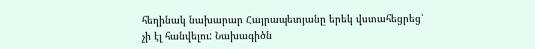հեղինակ նախարար Հայրապետյանը երեկ վստահեցրեց՝ չի էլ հանվելու: Նախագիծն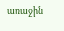առաջին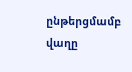ընթերցմամբ վաղը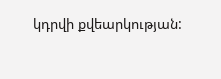կդրվի քվեարկության: